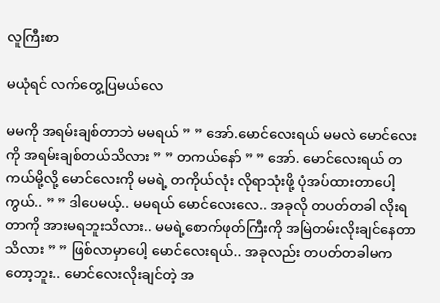လူကြီးစာ

မယုံရင် လက်တွေ့ပြမယ်လေ

မမကို အရမ်းချစ်တာဘဲ မမရယ် ” ” အော်.မောင်လေးရယ် မမလဲ မောင်လေးကို အရမ်းချစ်တယ်သိလား ” ” တကယ်နော် ” ” အော်. မောင်လေးရယ် တကယ်မို့လို့ မောင်လေးကို မမရဲ့ တကိုယ်လုံး လိုရာသုံးဖို့ ပုံအပ်ထားတာပေါ့ကွယ်.. ” ” ဒါပေမယ့်.. မမရယ် မောင်လေးလေ.. အခုလို တပတ်တခါ လိုးရတာကို အားမရဘူးသိလား.. မမရဲ့စောက်ဖုတ်ကြီးကို အမြဲတမ်းလိုးချင်နေတာသိလား ” ” ဖြစ်လာမှာပေါ့ မောင်လေးရယ်.. အခုလည်း တပတ်တခါမက တော့ဘူး.. မောင်လေးလိုးချင်တဲ့ အ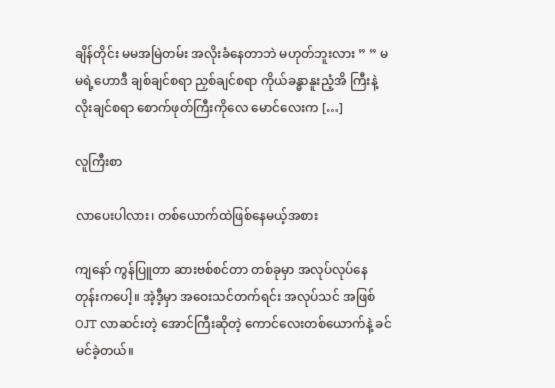ချိန်တိုင်း မမအမြဲတမ်း အလိုးခံနေတာဘဲ မဟုတ်ဘူးလား ” ” မမရဲ့ဟောဒီ ချစ်ချင်စရာ ညှစ်ချင်စရာ ကိုယ်ခန္ဓာနူးညံ့အိ ကြီးနဲ့ လိုးချင်စရာ စောက်ဖုတ်ကြီးကိုလေ မောင်လေးက […]

လူကြီးစာ

လာပေးပါလား၊ တစ်ယောက်ထဲဖြစ်နေမယ့်အစား

ကျနော် ကွန်ပြူတာ ဆားဗစ်စင်တာ တစ်ခုမှာ အလုပ်လုပ်နေတုန်းကပေါ့။ အဲ့ဒီ့မှာ အဝေးသင်တက်ရင်း အလုပ်သင် အဖြစ် OJT လာဆင်းတဲ့ အောင်ကြီးဆိုတဲ့ ကောင်လေးတစ်ယောက်နဲ့ ခင်မင်ခဲ့တယ်။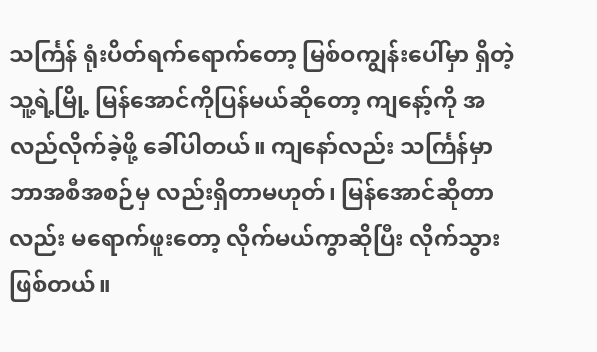သင်္ကြန် ရုံးပိတ်ရက်ရောက်တော့ မြစ်ဝကျွန်းပေါ်မှာ ရှိတဲ့ သူ့ရဲ့မြို့ မြန်အောင်ကိုပြန်မယ်ဆိုတော့ ကျနော့်ကို အလည်လိုက်ခဲ့ဖို့ ခေါ်ပါတယ်။ ကျနော်လည်း သင်္ကြန်မှာ ဘာအစီအစဉ်မှ လည်းရှိတာမဟုတ်၊ မြန်အောင်ဆိုတာလည်း မရောက်ဖူးတော့ လိုက်မယ်ကွာဆိုပြီး လိုက်သွားဖြစ်တယ်။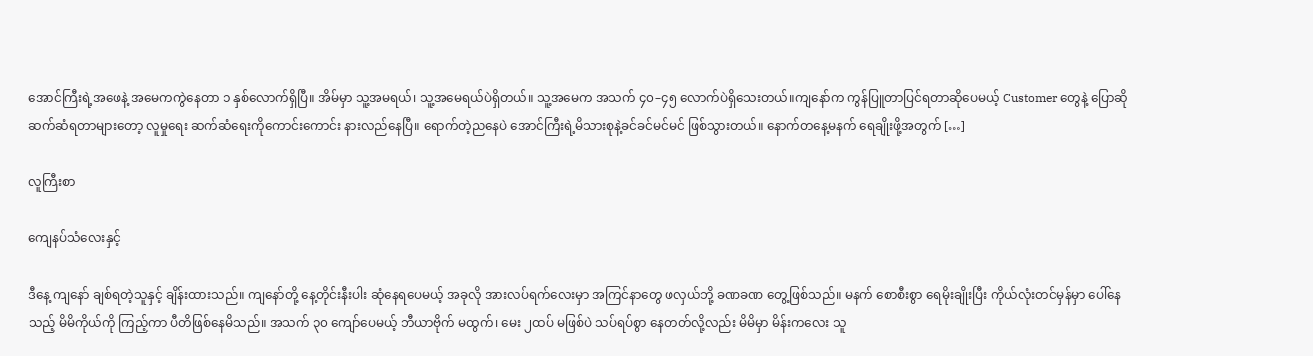အောင်ကြီးရဲ့အဖေနဲ့ အမေကကွဲနေတာ ၁ နှစ်လောက်ရှိပြီ။ အိမ်မှာ သူ့အမရယ်၊ သူ့အမေရယ်ပဲရှိတယ်။ သူ့အမေက အသက် ၄၀–၄၅ လောက်ပဲရှိသေးတယ်။ကျနော်က ကွန်ပြူတာပြင်ရတာဆိုပေမယ့် Customer တွေနဲ့ ပြောဆို ဆက်ဆံရတာများတော့ လူမှုရေး ဆက်ဆံရေးကိုကောင်းကောင်း နားလည်နေပြီ။ ရောက်တဲ့ညနေပဲ အောင်ကြီးရဲ့မိသားစုနဲ့ခင်ခင်မင်မင် ဖြစ်သွားတယ်။ နောက်တနေ့မနက် ရေချိုးဖို့အတွက် […]

လူကြီးစာ

ကျေနပ်သံလေးနှင့်

ဒီနေ့ ကျနော် ချစ်ရတဲ့သူနှင့် ချိန်းထားသည်။ ကျနော်တို့ နေ့တိုင်းနီးပါး ဆုံနေရပေမယ့် အခုလို အားလပ်ရက်လေးမှာ အကြင်နာတွေ ဖလှယ်ဘို့ ခဏခဏ တွေ့ဖြစ်သည်။ မနက် စောစီးစွာ ရေမိုးချိုးပြီး ကိုယ်လုံးတင်မှန်မှာ ပေါ်နေသည့် မိမိကိုယ်ကို ကြည့်ကာ ပီတိဖြစ်နေမိသည်။ အသက် ၃၀ ကျော်ပေမယ့် ဘီယာဗိုက် မထွက်၊ မေး ၂ထပ် မဖြစ်ပဲ သပ်ရပ်စွာ နေတတ်လို့လည်း မိမိမှာ မိန်းကလေး သူ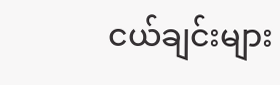ငယ်ချင်းများ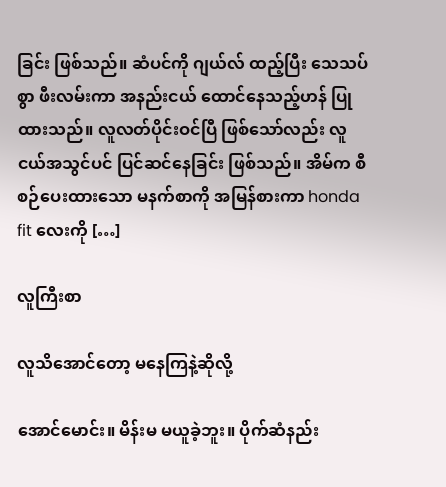ခြင်း ဖြစ်သည်။ ဆံပင်ကို ဂျယ်လ် ထည့်ပြီး သေသပ်စွာ ဖီးလမ်းကာ အနည်းငယ် ထောင်နေသည့်ဟန် ပြုထားသည်။ လူလတ်ပိုင်းဝင်ပြီ ဖြစ်သော်လည်း လူငယ်အသွင်ပင် ပြင်ဆင်နေခြင်း ဖြစ်သည်။ အိမ်က စီစဉ်ပေးထားသော မနက်စာကို အမြန်စားကာ honda fit လေးကို […]

လူကြီးစာ

လူသိအောင်တော့ မနေကြနဲ့ဆိုလို့

အောင်မောင်း။ မိန်းမ မယူခဲ့ဘူး။ ပိုက်ဆံနည်း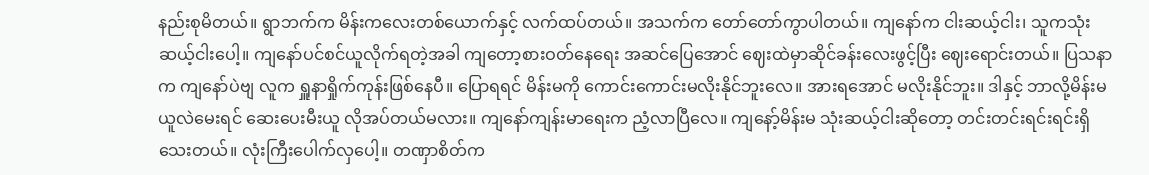နည်းစုမိတယ်။ ရွာဘက်က မိန်းကလေးတစ်ယောက်နှင့် လက်ထပ်တယ်။ အသက်က တော်တော်ကွာပါတယ်။ ကျနော်က ငါးဆယ့်ငါး၊ သူကသုံးဆယ့်ငါးပေါ့။ ကျနော်ပင်စင်ယူလိုက်ရတဲ့အခါ ကျတော့စားဝတ်နေရေး အဆင်ပြေအောင် ဈေးထဲမှာဆိုင်ခန်းလေးဖွင့်ပြီး ဈေးရောင်းတယ်။ ပြသနာက ကျနော်ပဲဗျ လူက ရှူနာရှိုက်ကုန်းဖြစ်နေပီ။ ပြောရရင် မိန်းမကို ကောင်းကောင်းမလိုးနိုင်ဘူးလေ။ အားရအောင် မလိုးနိုင်ဘူး။ ဒါနှင့် ဘာလို့မိန်းမယူလဲမေးရင် ဆေးပေးမီးယူ လိုအပ်တယ်မလား။ ကျနော်ကျန်းမာရေးက ညံ့လာပြီလေ။ ကျနော့်မိန်းမ သုံးဆယ့်ငါးဆိုတော့ တင်းတင်းရင်းရင်းရှိသေးတယ်။ လုံးကြီးပေါက်လှပေါ့။ တဏှာစိတ်က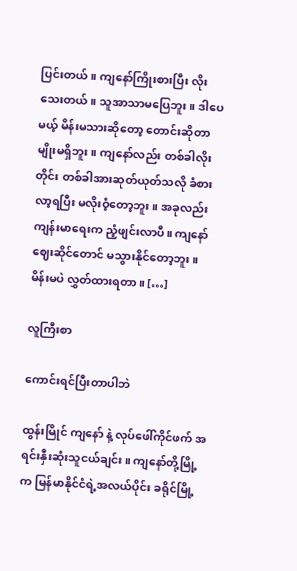ပြင်းတယ်။ ကျနော်ကြိုးစားပြီး လိုးသေးတယ်။ သူအာသာမပြေဘူး။ ဒါပေမယ့် မိန်းမသားဆိုတော့ တောင်းဆိုတာမျိုးမရှိဘူး။ ကျနော်လည်း တစ်ခါလိုးတိုင်း တစ်ခါအားဆုတ်ယုတ်သလို ခံစားလာ့ရပြီး မလိုးဝံ့တော့ဘူး။ အခုလည်း ကျန်းမာရေးက ညံ့ဖျင်းလာပီ။ ကျနော်ဈေးဆိုင်တောင် မသွားနိုင်တော့ဘူး။ မိန်းမပဲ လွှတ်ထားရတာ။ […]

လူကြီးစာ

ကောင်းရင်ပြီးတာပါဘဲ

ထွန်းမြိုင် ကျနော် နဲ့ လုပ်ဖေါ်ကိုင်ဖက် အရင်းနှီးဆုံးသူငယ်ချင်း။ ကျနော်တို့မြို့က မြန်မာနိုင်ငံရဲ့အလယ်ပိုင်း ခရိုင်မြို့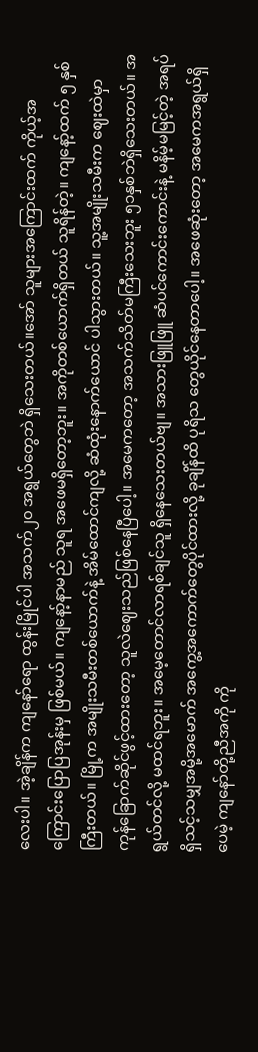လေးပါ။ အဲ့ချိန်က ကျနော်ရော ထွန်းမြိုင်ပါ အသက်၂၀ အရွယ်တွေဘဲ ရှိသေးတယ်။အော် သူများအကြောင်းထက် ကိုယ့်အကြောင်းပြောပြအုန်းမှ ဖြစ်မယ်။ ကျနော့်နာမည် သူရ အဖေမရှိတော့ဘူး။ အကိုတစ်ယောက်ရှိတယ် သူရိန်တဲ့။ ကျနော့်ထက် ၅ နှစ်ကြီးတယ်။ မြို့က အမျိုးသမီးတစ်ယောက်နဲ့ အိမ်ထောင်ကျလို့ ဆံထုံးနောက်ယောင် ပါသွားတယ်။ သူ့အမျိုးသမီးက ဈေးထဲမှာ ကုန်ခြောက်ဆိုင်ဖွင့်ထားတော့ သူလဲဈေးသည်ဖြစ်နေပြီပေါ့။ အမေကတော့ အသက်သိတ်မကြီးသေးဘူး ၅၁နှစ်ဘဲရှိသေးတယ်။ အရွယ်တင်လို့ မထင်ရဘူး။ အမေ့တောင်လာရစ်ချင်သူ ရှိနေသေးတယ်ဗျ။ အသားဖြူဖြူ ဆံပင်ကောင်းကောင်းနဲ့ မနိမ့်မမြင့်တဲ့ အရပ် ရှိသင့်သမျှအမို့အမောက် အကွေ့အကောက်တွေပိုင်ထားလို့ ခုချိန်ထိ ပုရိသ တွေယိုင်နေတာပေါ့။ အဖေဆုံးတော့ အမေကအရွယ်ရှိပေမဲ့ ကျနော်တို့ညီအကို ကို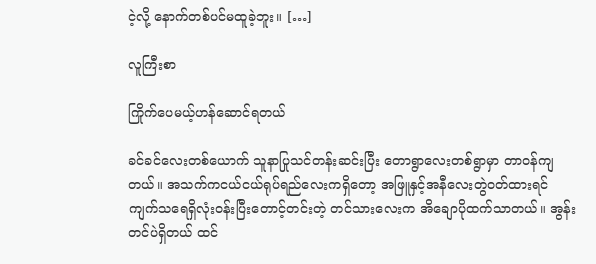ငဲ့လို့ နောက်တစ်ပင်မထူခဲ့ဘူး။ […]

လူကြီးစာ

ကြိုက်ပေမယ့်ဟန်ဆောင်ရတယ်

ခင်ခင်လေးတစ်ယောက် သူနာပြုသင်တန်းဆင်းပြီး တောရွာလေးတစ်ရွာမှာ တာဝန်ကျတယ်။ အသက်ကငယ်ငယ်ရုပ်ရည်လေးကရှိတော့ အဖြူနှင့်အနီလေးတွဲဝတ်ထားရင် ကျက်သရေရှိလုံးဝန်းပြီးတောင့်တင်းတဲ့ တင်သားလေးက အိချောပိုထက်သာတယ်။ အွန်း တင်ပဲရှိတယ် ထင်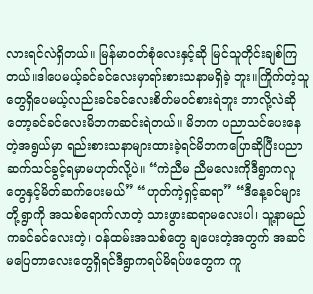လားရင်လဲရှိတယ်။ မြန်မာဝတ်စုံလေးနှင့်ဆို မြင်သူတိုင်းချစ်ကြတယ်။ဒါပေမယ့်ခင်ခင်လေးမှာရာ်းစားသနာမရှိခဲ့ ဘူး။ကြိုက်တဲ့သူတွေရှိပေမယ့်လည်းခင်ခင်လေးစိတ်မဝင်စားရဲဘူး ဘာလို့လဲဆိုတော့ခင်ခင်လေးမိဘကဆင်းရဲတယ်။ မိဘက ပညာသင်ပေးနေတဲ့အရွယ်မှာ ရည်းစားသနာများထားခဲ့ရင်မိဘကပြောဆိုပြီးပညာဆက်သင်ခွင့်ရမှာမဟုတ်လို့ပဲ။ “ကဲညီမ ညီမလေးကိုဒီရွာကလူတွေနှင့်မိတ်ဆက်ပေးမယ်” “ဟုတ်ကဲ့ရှင့်ဆရာ” “ဒီနေ့ခင်များတို့ရွာကို အသစ်ရောက်လာတဲ့ သားဖွားဆရာမလေးပါ၊ သူ့နာမည်ကခင်ခင်လေးတဲ့၊ ဝန်ထမ်းအသစ်တွေ ချပေးတဲ့အတွက် အဆင်မပြေတာလေးတွေရှိရင်ဒီရွာကရပ်မိရပ်ဖတွေက ကူ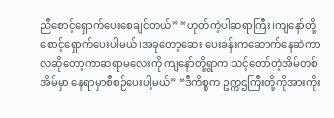ညီစောင့်ရှောက်ပေးစေချင်တယ်” “ဟုတ်ကဲ့ပါဆရာကြီး၊ကျနော်တို့စောင့်ရှောက်ပေးပါမယ်၊အခုတော့ဆေး ပေးခန်းကဆောက်နေဆဲကာလဆိုတော့ကာဆရာမလေးကို ကျနော်တို့ရွာက သင့်တော်တဲ့အိမ်တစ်အိမ်မှာ နေရာမှာစီစဉ်ပေးပါ့မယ်” “ဒီကိစ္စက ဥက္ကဌကြီးတို့ကိုအားကိုး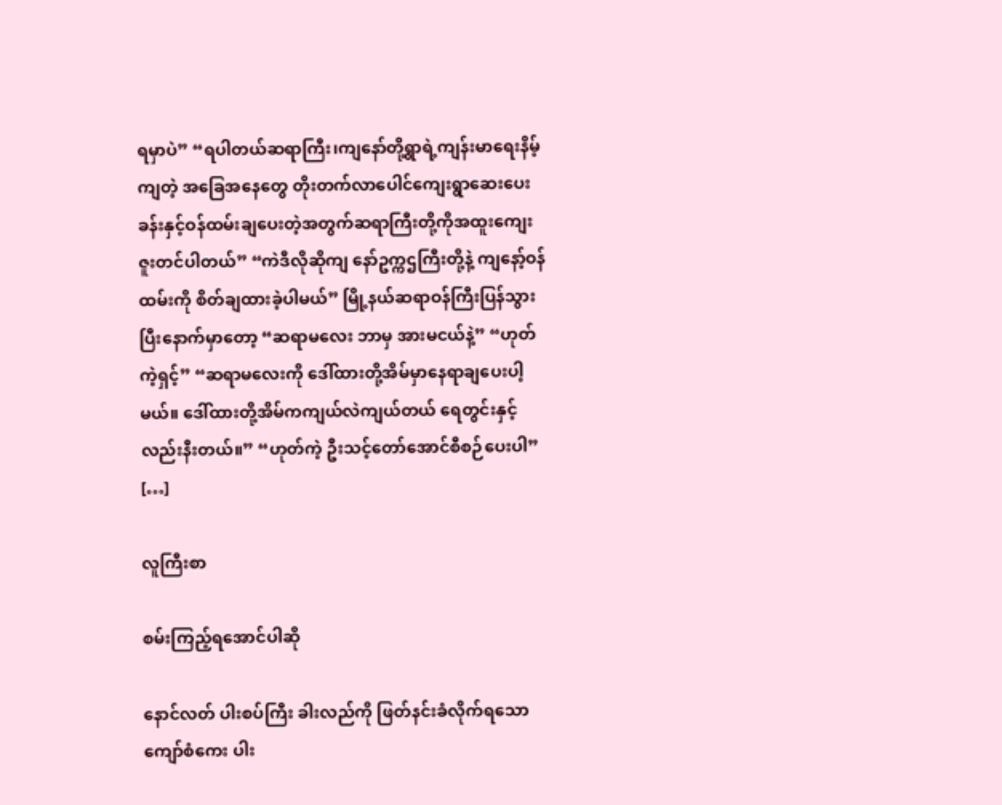ရမှာပဲ” “ရပါတယ်ဆရာကြီး၊ကျနော်တို့ရွာရဲ့ကျန်းမာရေးနိမ့်ကျတဲ့ အခြေအနေတွေ တိုးတက်လာပေါင်ကျေးရွာဆေးပေးခန်းနှင့်ဝန်ထမ်းချပေးတဲ့အတွက်ဆရာကြီးတို့ကိုအထူးကျေးဇူးတင်ပါတယ်” “ကဲဒီလိုဆိုကျ နော်ဥက္ကဌကြီးတို့နဲ့ ကျနော့်ဝန်ထမ်းကို စိတ်ချထားခဲ့ပါမယ်” မြို့နယ်ဆရာဝန်ကြီးပြန်သွားပြီးနောက်မှာတော့ “ဆရာမလေး ဘာမှ အားမငယ်နဲ့” “ဟုတ်ကဲ့ရှင့်” “ဆရာမလေးကို ဒေါ်ထားတို့အိမ်မှာနေရာချပေးပါ့မယ်။ ဒေါ်ထားတို့အိမ်ကကျယ်လဲကျယ်တယ် ရေတွင်းနှင့်လည်းနီးတယ်။” “ဟုတ်ကဲ့ ဦးသင့်တော်အောင်စီစဉ်ပေးပါ” […]

လူကြီးစာ

စမ်းကြည့်ရအောင်ပါဆို

နောင်လတ် ပါးစပ်ကြီး ခါးလည်ကို ဖြတ်နင်းခံလိုက်ရသော ကျော်စံကေး ပါး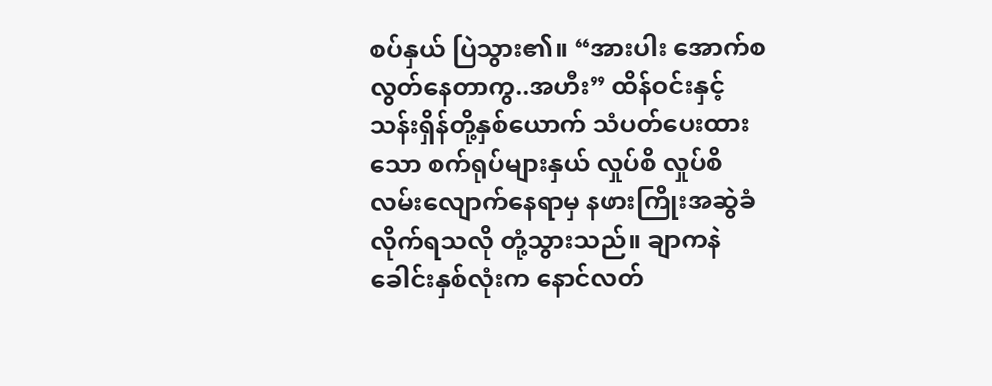စပ်နှယ် ပြဲသွား၏။ “အားပါး အောက်စလွတ်နေတာကွ..အဟီး” ထိန်ဝင်းနှင့် သန်းရှိန်တို့နှစ်ယောက် သံပတ်ပေးထားသော စက်ရုပ်များနှယ် လှုပ်စိ လှုပ်စိ လမ်းလျောက်နေရာမှ နဖားကြိုးအဆွဲခံလိုက်ရသလို တုံ့သွားသည်။ ချာကနဲ ခေါင်းနှစ်လုံးက နောင်လတ်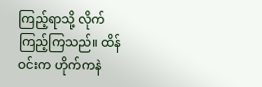ကြည့်ရာသို့ လိုက်ကြည့်ကြသည်။ ထိန်ဝင်းက ဟိုက်ကနဲ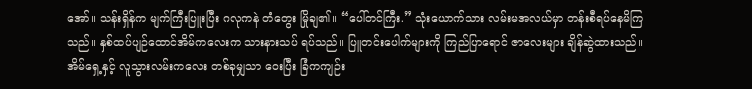အော်။ သန်းရှိန်က မျက်ကြီးပြူးပြီး ဂလုကနဲ တံတွေး မြိုချ၏။ “ပေါ်တင်ကြီး.” သုံးယောက်သား လမ်းမအလယ်မှာ တန်းစီရပ်နေမိကြသည်။ နှစ်ထပ်ပျဉ်ထောင်အိမ်ကလေးက သားနားသပ် ရပ်သည်။ ပြူတင်းပေါက်များကို ကြည်ပြာရောင် ဇာလေးများ ချိန်ဆွဲထားသည်။ အိမ်ရှေ့နှင့် လူသွားလမ်းကလေး တစ်ခုမျှသာ ဝေးပြီး ခြံကကျဉ်း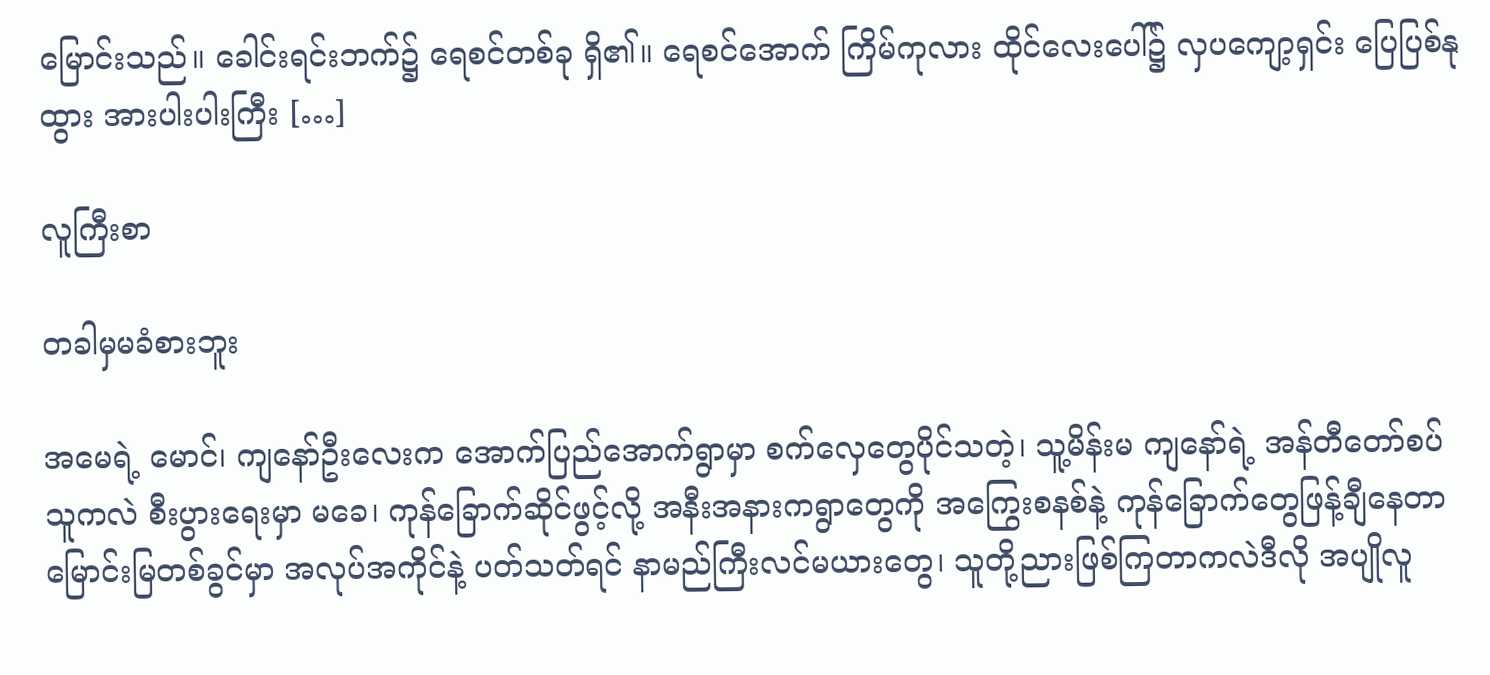မြောင်းသည်။ ခေါင်းရင်းဘက်၌ ရေစင်တစ်ခု ရှိ၏။ ရေစင်အောက် ကြိမ်ကုလား ထိုင်လေးပေါ်၌ လှပကျော့ရှင်း ပြေပြစ်နုထွား အားပါးပါးကြီး […]

လူကြီးစာ

တခါမှမခံစားဘူး

အမေရဲ့ မောင်၊ ကျနော်ဦးလေးက အောက်ပြည်အောက်ရွာမှာ စက်လှေတွေပိုင်သတဲ့၊ သူ့မိန်းမ ကျနော်ရဲ့ အန်တီတော်စပ်သူကလဲ စီးပွားရေးမှာ မခေ၊ ကုန်ခြောက်ဆိုင်ဖွင့်လို့ အနီးအနားကရွာတွေကို အကြွေးစနစ်နဲ့ ကုန်ခြောက်တွေဖြန့်ချီနေတာ မြောင်းမြတစ်ခွင်မှာ အလုပ်အကိုင်နဲ့ ပတ်သတ်ရင် နာမည်ကြီးလင်မယားတွေ၊ သူတို့ညားဖြစ်ကြတာကလဲဒီလို အပျိုလူ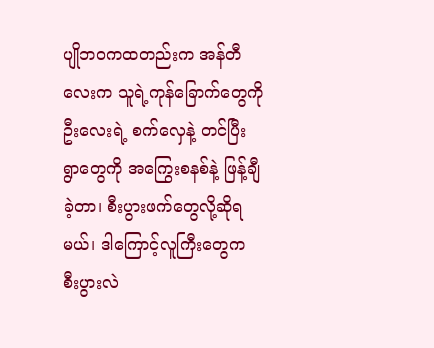ပျိုဘဝကထတည်းက အန်တီလေးက သူရဲ့ကုန်ခြောက်တွေကို ဦးလေးရဲ့ စက်လှေနဲ့ တင်ပြီး ရွာတွေကို အကြွေးစနစ်နဲ့ ဖြန့်ချီခဲ့တာ၊ စီးပွားဖက်တွေလို့ဆိုရမယ်၊ ဒါကြောင့်လူကြီးတွေက စီးပွားလဲ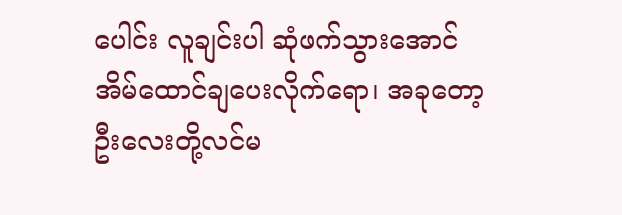ပေါင်း လူချင်းပါ ဆုံဖက်သွားအောင် အိမ်ထောင်ချပေးလိုက်ရော၊ အခုတော့ ဦးလေးတို့လင်မ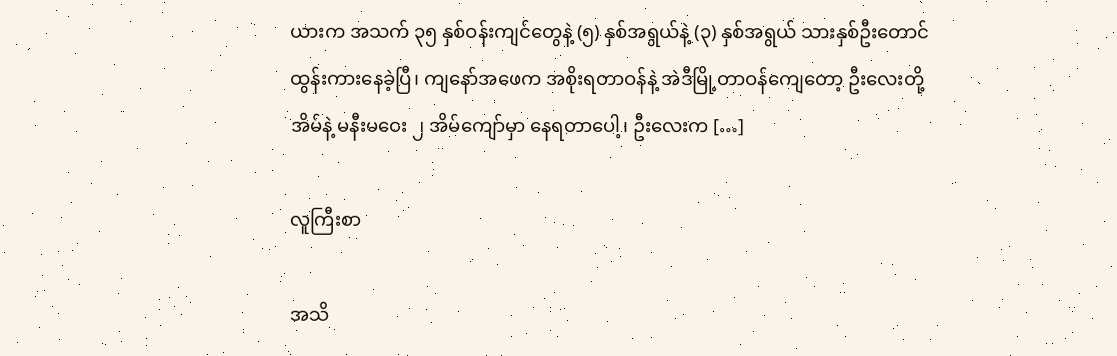ယားက အသက် ၃၅ နှစ်ဝန်းကျင်တွေနဲ့ (၅) နှစ်အရွယ်နဲ့ (၃) နှစ်အရွယ် သားနှစ်ဦးတောင် ထွန်းကားနေခဲ့ပြီ၊ ကျနော်အဖေက အစိုးရတာဝန်နဲ့ အဲဒီမြို့တာဝန်ကျေတော့ ဦးလေးတို့ အိမ်နဲ့ မနီးမဝေး ၂ အိမ်ကျော်မှာ နေရတာပေါ့၊ ဦးလေးက […]

လူကြီးစာ

အသိ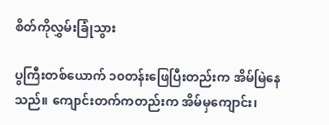စိတ်ကိုလွှမ်းခြုံသွား

ပွကြီးတစ်ယောက် ၁၀တန်းဖြေပြီးတည်းက အိမ်မြဲနေသည်။ ကျောင်းတက်ကတည်းက အိမ်မှကျောင်း၊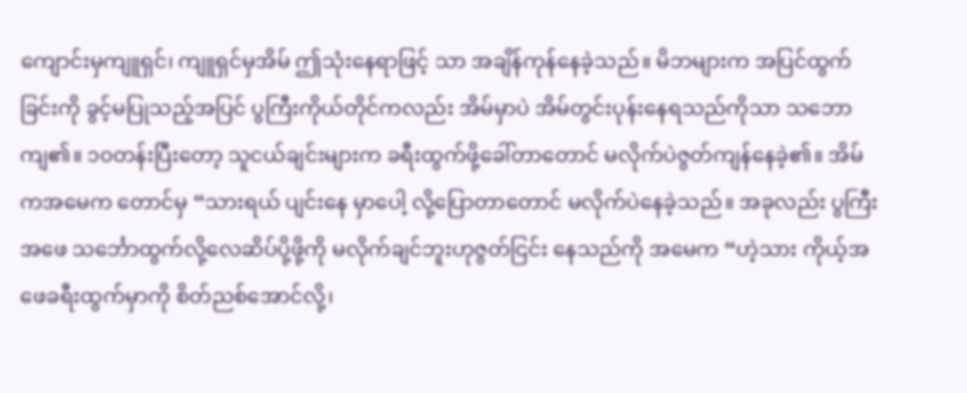ကျောင်းမှကျူရှင်၊ ကျူရှင်မှအိမ် ဤသုံးနေရာဖြင့် သာ အချိန်ကုန်နေခဲ့သည်။ မိဘများက အပြင်ထွက်ခြင်းကို ခွင့်မပြုသည့်အပြင် ပွကြီးကိုယ်တိုင်ကလည်း အိမ်မှာပဲ အိမ်တွင်းပုန်းနေရသည်ကိုသာ သဘောကျ၏။ ၁၀တန်းပြီးတော့ သူငယ်ချင်းများက ခရီးထွက်ဖို့ခေါ်တာတောင် မလိုက်ပဲဇွတ်ကျန်နေခဲ့၏။ အိမ်ကအမေက တောင်မှ “သားရယ် ပျင်းနေ မှာပေါ့ လို့ပြောတာတောင် မလိုက်ပဲနေခဲ့သည်။ အခုလည်း ပွကြီးအဖေ သင်္ဘောထွက်လို့လေဆိပ်ပို့ဖို့ကို မလိုက်ချင်ဘူးဟုဇွတ်ငြင်း နေသည်ကို အမေက “ဟဲ့သား ကိုယ့်အဖေခရီးထွက်မှာကို စိတ်ညစ်အောင်လို့၊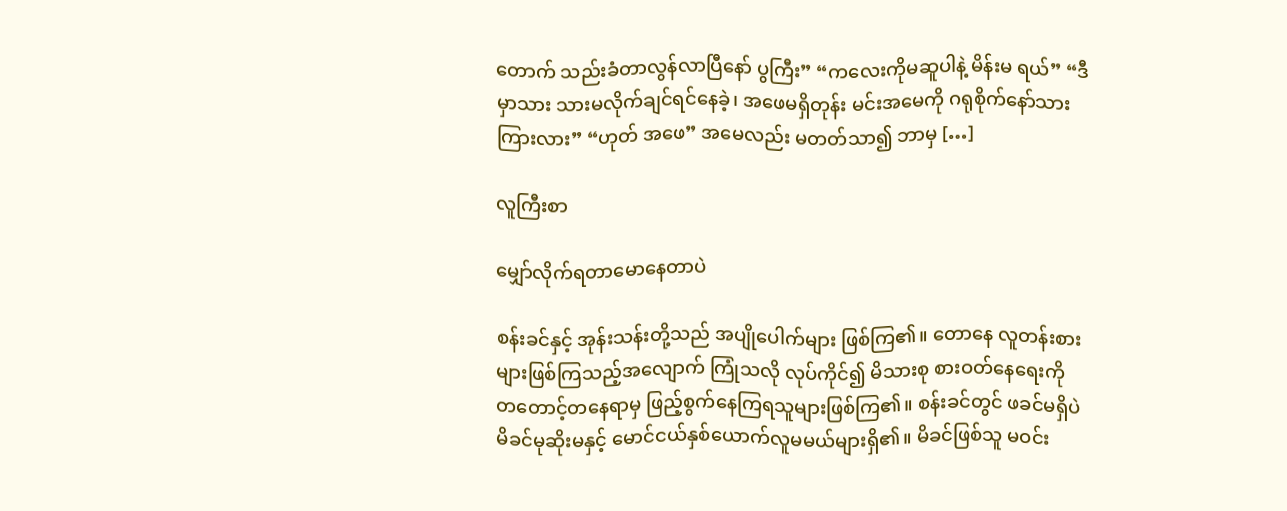တောက် သည်းခံတာလွန်လာပြီနော် ပွကြီး” “ကလေးကိုမဆူပါနဲ့ မိန်းမ ရယ်” “ဒီမှာသား သားမလိုက်ချင်ရင်နေခဲ့၊ အဖေမရှိတုန်း မင်းအမေကို ဂရုစိုက်နော်သား ကြားလား” “ဟုတ် အဖေ” အမေလည်း မတတ်သာ၍ ဘာမှ […]

လူကြီးစာ

မျှော်လိုက်ရတာမောနေတာပဲ

စန်းခင်နှင့် အုန်းသန်းတို့သည် အပျိုပေါက်များ ဖြစ်ကြ၏။ တောနေ လူတန်းစားများဖြစ်ကြသည့်အလျောက် ကြုံသလို လုပ်ကိုင်၍ မိသားစု စားဝတ်နေရေးကို တတောင့်တနေရာမှ ဖြည့်စွက်နေကြရသူများဖြစ်ကြ၏။ စန်းခင်တွင် ဖခင်မရှိပဲ မိခင်မုဆိုးမနှင့် မောင်ငယ်နှစ်ယောက်လူမမယ်များရှိ၏။ မိခင်ဖြစ်သူ မဝင်း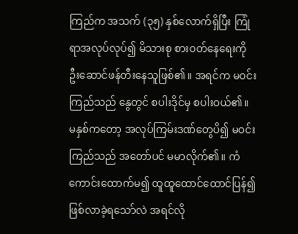ကြည်က အသက် (၃၅) နှစ်လောက်ရှိပြီး ကြုံရာအလုပ်လုပ်၍ မိသားစု စားဝတ်နေရေးကို ဦးဆောင်ဖန်တီးနေသူဖြစ်၏။ အရင်က မဝင်းကြည်သည် နွေတွင် စပါးဒိုင်မှ စပါးဝယ်၏။ မနှစ်ကတော့ အလုပ်ကြမ်းဒဏ်တွေပိ၍ မဝင်းကြည်သည် အတော်ပင် မမာလိုက်၏။ ကံကောင်းထောက်မ၍ ထူထူထောင်ထောင်ပြန်၍ ဖြစ်လာခဲ့ရသော်လဲ အရင်လို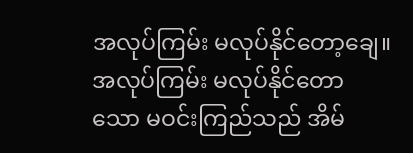အလုပ်ကြမ်း မလုပ်နိုင်တော့ချေ။ အလုပ်ကြမ်း မလုပ်နိုင်တောသော မဝင်းကြည်သည် အိမ်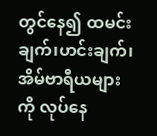တွင်နေ၍ ထမင်းချက်၊ဟင်းချက်၊ အိမ်ဗာရီယများကို လုပ်နေ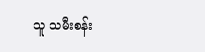သူ သမီးစန်း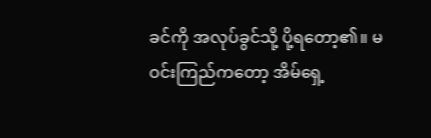ခင်ကို အလုပ်ခွင်သို့ ပို့ရတော့၏။ မဝင်းကြည်ကတော့ အိမ်ရှေ့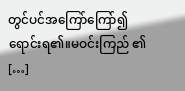တွင်ပင်အကြော်ကြော်၍ ရောင်းရ၏။မဝင်းကြည် ၏ […]